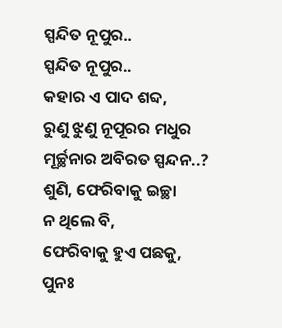ସ୍ପନ୍ଦିତ ନୂପୁର..
ସ୍ପନ୍ଦିତ ନୂପୁର..
କହାର ଏ ପାଦ ଶବ୍ଦ,
ରୁଣୁ ଝୁଣୁ ନୂପୂରର ମଧୁର
ମୂର୍ଚ୍ଛନାର ଅବିରତ ସ୍ପନ୍ଦନ..?
ଶୁଣି, ଫେରିବାକୁ ଇଚ୍ଛା
ନ ଥିଲେ ବି,
ଫେରିବାକୁ ହୁଏ ପଛକୁ,
ପୁନଃ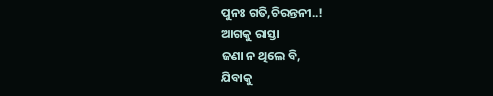ପୁନଃ ଗତି,ଚିରନ୍ତନୀ..!
ଆଗକୁ ରାସ୍ତା
ଜଣା ନ ଥିଲେ ବି,
ଯିବାକୁ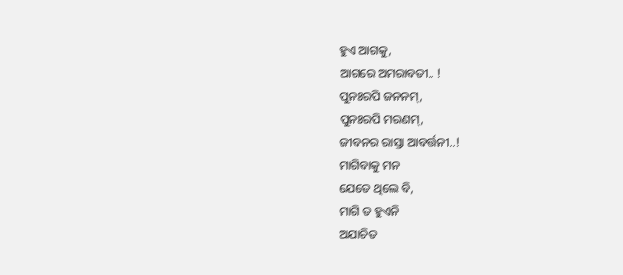ହୁଏ ଆଗକୁ,
ଆଗରେ ଅମରାବତୀ.. !
ପୁନଃରପି ଜନନମ୍,
ପୁନଃରପି ମରଣମ୍,
ଜୀବନର ରାସ୍ତା ଆବର୍ତ୍ତନୀ..!
ମାଗିବାକୁ ମନ
ଯେତେ ଥିଲେ ବି,
ମାଗି ତ ହୁଏନି
ଅଯାଚିତ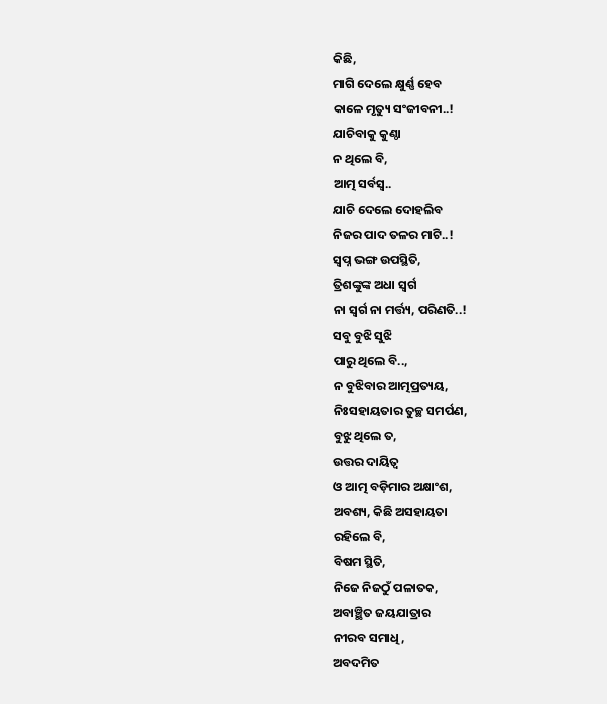କିଛି,
ମାଗି ଦେଲେ କ୍ଷୁର୍ଣ୍ଣ ହେବ
କାଳେ ମୃତ୍ୟୁ ସଂଜୀବନୀ..!
ଯାଚିବାକୁ କୁଣ୍ଠା
ନ ଥିଲେ ବି,
ଆତ୍ମ ସର୍ବସ୍ୱ..
ଯାଚି ଦେଲେ ଦୋହଲିବ
ନିଜର ପାଦ ତଳର ମାଟି..!
ସ୍ୱପ୍ନ ଭଙ୍ଗ ଉପସ୍ଥିତି,
ତ୍ରିଶଙ୍କୁଙ୍କ ଅଧା ସ୍ୱର୍ଗ
ନା ସ୍ୱର୍ଗ ନା ମର୍ତ୍ତ୍ୟ, ପରିଣତି..!
ସବୁ ବୁଝି ସୁଝି
ପାରୁ ଥିଲେ ବି..,
ନ ବୁଝିବାର ଆତ୍ମପ୍ରତ୍ୟୟ,
ନିଃସହାୟତାର ତୁଚ୍ଛ ସମର୍ପଣ,
ବୁଝୁ ଥିଲେ ତ,
ଉତ୍ତର ଦାୟିତ୍ୱ
ଓ ଆତ୍ମ ବଡ଼ିମାର ଅକ୍ଷାଂଶ,
ଅବଶ୍ୟ, କିଛି ଅସହାୟତା
ରହିଲେ ବି,
ବିଷମ ସ୍ଥିତି,
ନିଜେ ନିଜଠୁଁ ପଳାତକ,
ଅବାଞ୍ଛିତ ଜୟଯାତ୍ରାର
ନୀରବ ସମାଧି,
ଅବଦମିତ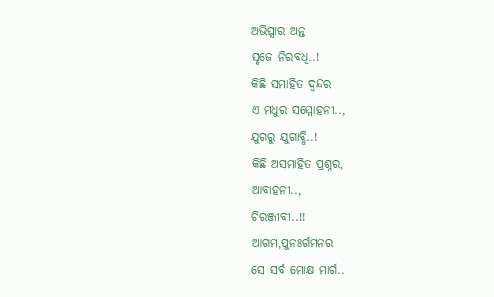ଅଭିପ୍ସାର ଅନ୍ତ
ସୃଜେ ନିରବଧି..!
କିଛି ସମାହିତ ଦ୍ଵନ୍ଦର
ଏ ମଧୁର ସମ୍ମୋହନୀ..,
ଯୁଗରୁ ଯୁଗାବ୍ଧି..!
କିଛି ଅସମାହିତ ପ୍ରଶ୍ନର,
ଆବାହନୀ..,
ଚିରଞ୍ଜୀବୀ..!!
ଆଗମ,ପୁନଃର୍ଗମନର
ସେ ସର୍ବ ମୋକ୍ଷ ମାର୍ଗ..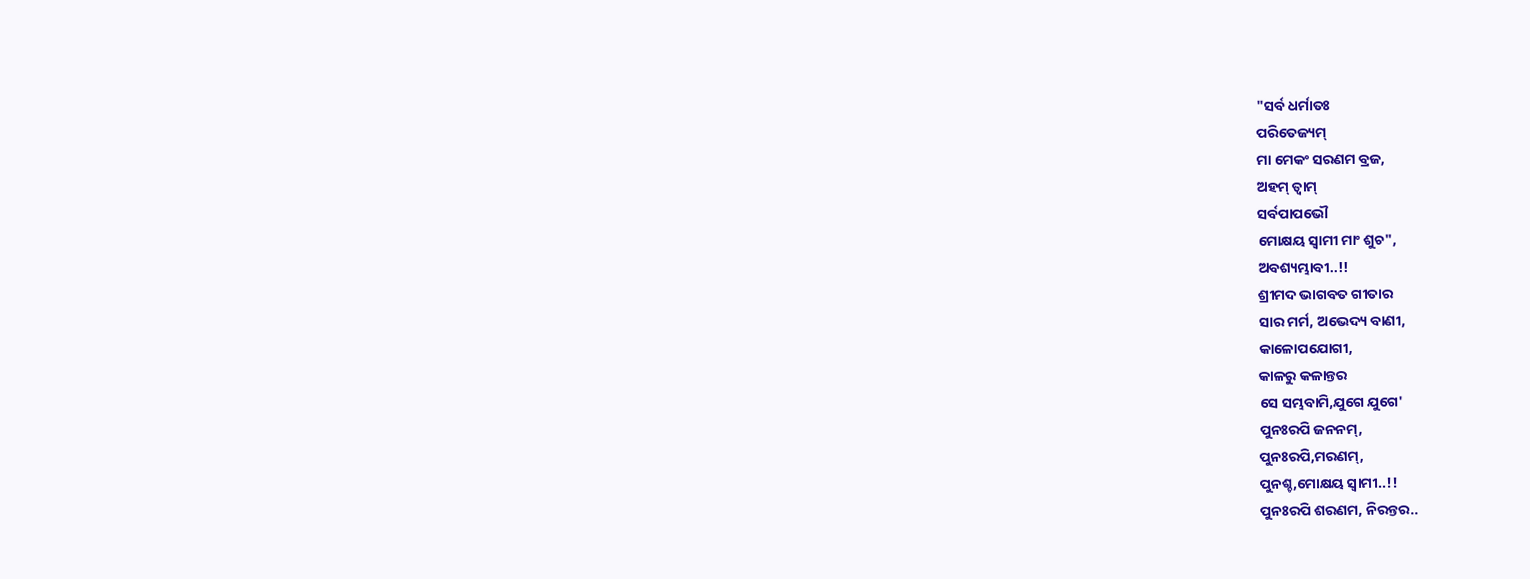"ସର୍ବ ଧର୍ମାତଃ
ପରିତେଜ୍ୟମ୍
ମା ମେକଂ ସରଣମ ବ୍ରଜ,
ଅହମ୍ ତ୍ୱାମ୍
ସର୍ବପାପଭୌ
ମୋକ୍ଷୟ ସ୍ୱାମୀ ମାଂ ଶୁଚ",
ଅବଶ୍ୟମ୍ଭାବୀ..!!
ଶ୍ରୀମଦ ଭାଗବତ ଗୀତାର
ସାର ମର୍ମ, ଅଭେଦ୍ୟ ବାଣୀ,
କାଳୋପଯୋଗୀ,
କାଳରୁ କଳାନ୍ତର
ସେ ସମ୍ଭବାମି,ଯୁଗେ ଯୁଗେ'
ପୁନଃରପି ଜନନମ୍,
ପୁନଃରପି,ମରଣମ୍,
ପୁନଶ୍ଚ,ମୋକ୍ଷୟ ସ୍ୱାମୀ..!!
ପୁନଃରପି ଶରଣମ, ନିରନ୍ତର..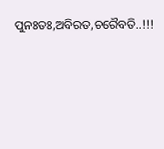ପୁନଃତଃ,ଅବିରତ,ଚରୈବତି..!!!